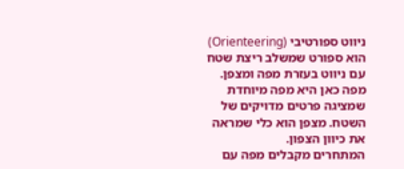ניווט ספורטיבי (Orienteering) הוא ספורט שמשלב ריצת שטח עם ניווט בעזרת מפה ומצפן. מפה כאן היא מפה מיוחדת שמציגה פרטים מדויקים של השטח. מצפן הוא כלי שמראה את כיוון הצפון.
המתחרים מקבלים מפה עם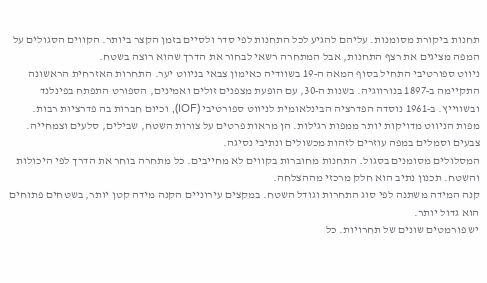תחנות ביקורת מסומנות. עליהם להגיע לכל התחנות לפי סדר ולסיים בזמן הקצר ביותר. הקווים הסגולים על המפה מציגים את רצף התחנות, אבל המתחרה רשאי לבחור את הדרך שהוא רוצה בשטח.
ניווט ספורטיבי התחיל בסוף המאה ה‑19 בשוודיה כאימון צבאי בניווט יער. התחרות האזרחית הראשונה התקיימה ב‑1897 בנורווגיה. בשנות ה‑30, עם הופעת מצפנים זולים ואמינים, הספורט התפתח בפינלנד ובשווייץ. ב‑1961 נוסדה הפדרציה הבינלאומית לניווט ספורטיבי (IOF), וכיום חברות בה פדרציות רבות.
מפות הניווט מדויקות יותר ממפות רגילות. הן מראות פרטים על צורות השטח, שבילים, סלעים וצמחייה. צבעים וסמלים במפה עוזרים לזהות מכשולים ונתיבי נסיגה.
המסלולים מסומנים בסגול. התחנות מחוברות בקווים לא מחייבים. כל מתחרה בוחר את הדרך לפי היכולות והשטח. תכנון נתיב הוא חלק מרכזי מההצלחה.
קנה המידה משתנה לפי סוג התחרות וגודל השטח. במקצים עירוניים הקנה מידה קטן יותר, בשטחים פתוחים הוא גדול יותר.
יש פורמטים שונים של תחרויות. כל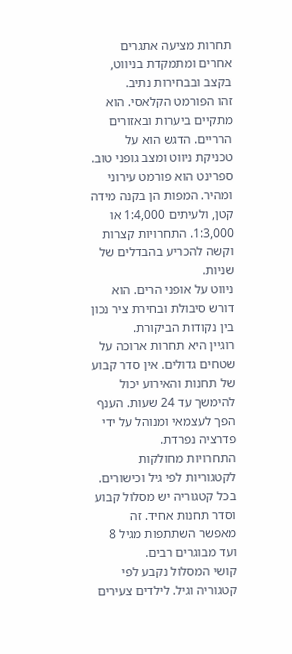תחרות מציעה אתגרים אחרים ומתמקדת בניווט, בקצב ובבחירות נתיב.
זהו הפורמט הקלאסי. הוא מתקיים ביערות ובאזורים הרריים. הדגש הוא על טכניקת ניווט ומצב גופני טוב.
ספרינט הוא פורמט עירוני ומהיר. המפות הן בקנה מידה קטן, ולעיתים 1:4,000 או 1:3,000. התחרויות קצרות וקשה להכריע בהבדלים של שניות.
ניווט על אופני הרים. הוא דורש סיבולת ובחירת ציר נכון בין נקודות הביקורת.
רוגיין היא תחרות ארוכה על שטחים גדולים. אין סדר קבוע של תחנות והאירוע יכול להימשך עד 24 שעות. הענף הפך לעצמאי ומנוהל על ידי פדרציה נפרדת.
התחרויות מחולקות לקטגוריות לפי גיל וכישורים. בכל קטגוריה יש מסלול קבוע וסדר תחנות אחיד. זה מאפשר השתתפות מגיל 8 ועד מבוגרים רבים.
קושי המסלול נקבע לפי קטגוריה וגיל. לילדים צעירים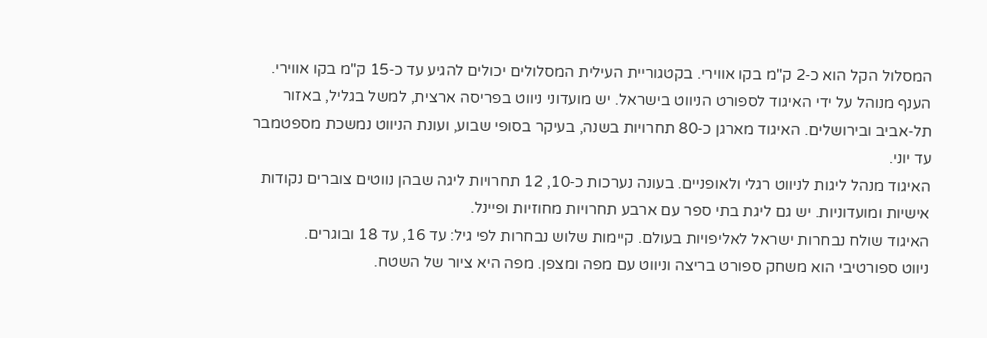המסלול הקל הוא כ‑2 ק"מ בקו אווירי. בקטגוריית העילית המסלולים יכולים להגיע עד כ‑15 ק"מ בקו אווירי.
הענף מנוהל על ידי האיגוד לספורט הניווט בישראל. יש מועדוני ניווט בפריסה ארצית, למשל בגליל, באזור תל‑אביב ובירושלים. האיגוד מארגן כ‑80 תחרויות בשנה, בעיקר בסופי שבוע, ועונת הניווט נמשכת מספטמבר עד יוני.
האיגוד מנהל ליגות לניווט רגלי ולאופניים. בעונה נערכות כ‑10, 12 תחרויות ליגה שבהן נווטים צוברים נקודות אישיות ומועדוניות. יש גם ליגת בתי ספר עם ארבע תחרויות מחוזיות ופיינל.
האיגוד שולח נבחרות ישראל לאליפויות בעולם. קיימות שלוש נבחרות לפי גיל: עד 16, עד 18 ובוגרים.
ניווט ספורטיבי הוא משחק ספורט בריצה וניווט עם מפה ומצפן. מפה היא ציור של השטח.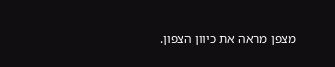מצפן מראה את כיוון הצפון.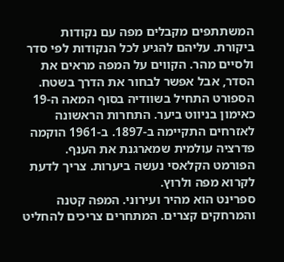המשתתפים מקבלים מפה עם נקודות ביקורת. עליהם להגיע לכל הנקודות לפי סדר ולסיים מהר. הקווים על המפה מראים את הסדר, אבל אפשר לבחור את הדרך בשטח.
הספורט התחיל בשוודיה בסוף המאה ה‑19 כאימון בניווט ביער. התחרות הראשונה לאזרחים התקיימה ב‑1897. ב‑1961 הוקמה פדרציה עולמית שמארגנת את הענף.
הפורמט הקלאסי נעשה ביערות. צריך לדעת לקרוא מפה ולרוץ.
ספרינט הוא מהיר ועירוני. המפה קטנה והמרחקים קצרים. המתחרים צריכים להחליט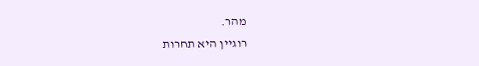מהר.
רוגיין היא תחרות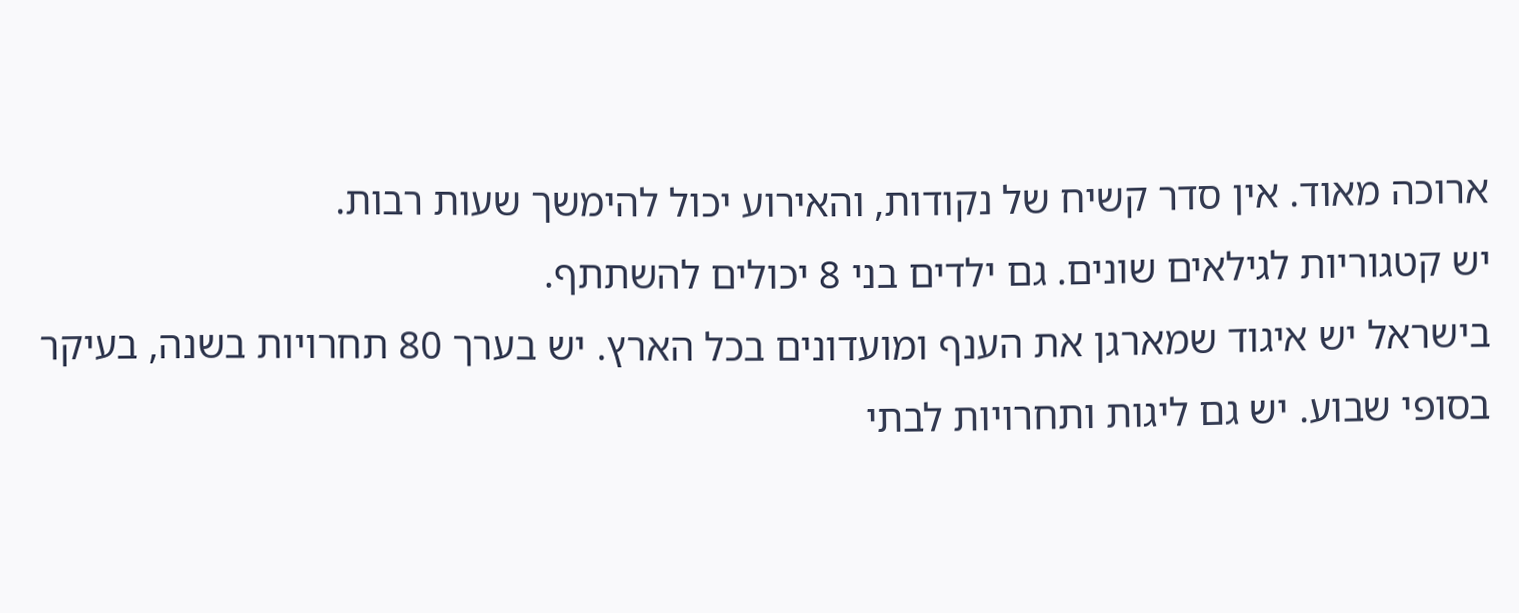ארוכה מאוד. אין סדר קשיח של נקודות, והאירוע יכול להימשך שעות רבות.
יש קטגוריות לגילאים שונים. גם ילדים בני 8 יכולים להשתתף.
בישראל יש איגוד שמארגן את הענף ומועדונים בכל הארץ. יש בערך 80 תחרויות בשנה, בעיקר בסופי שבוע. יש גם ליגות ותחרויות לבתי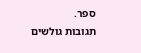ספר.
תגובות גולשים